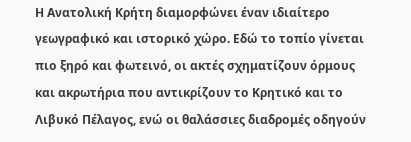Η Ανατολική Κρήτη διαμορφώνει έναν ιδιαίτερο γεωγραφικό και ιστορικό χώρο. Εδώ το τοπίο γίνεται πιο ξηρό και φωτεινό, οι ακτές σχηματίζουν όρμους και ακρωτήρια που αντικρίζουν το Κρητικό και το Λιβυκό Πέλαγος, ενώ οι θαλάσσιες διαδρομές οδηγούν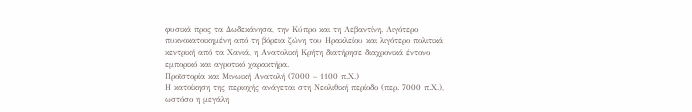φυσικά προς τα Δωδεκάνησα, την Κύπρο και τη Λεβαντίνη. Λιγότερο πυκνοκατοικημένη από τη βόρεια ζώνη του Ηρακλείου και λιγότερο πολιτικά κεντρική από τα Χανιά, η Ανατολική Κρήτη διατήρησε διαχρονικά έντονο εμπορικό και αγροτικό χαρακτήρα.
Προϊστορία και Μινωική Ανατολή (7000 – 1100 π.Χ.)
Η κατοίκηση της περιοχής ανάγεται στη Νεολιθική περίοδο (περ. 7000 π.Χ.), ωστόσο η μεγάλη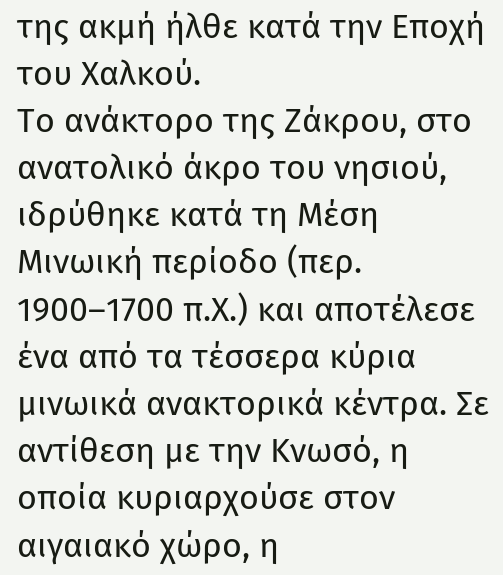της ακμή ήλθε κατά την Εποχή του Χαλκού.
Το ανάκτορο της Ζάκρου, στο ανατολικό άκρο του νησιού, ιδρύθηκε κατά τη Μέση Μινωική περίοδο (περ. 1900–1700 π.Χ.) και αποτέλεσε ένα από τα τέσσερα κύρια μινωικά ανακτορικά κέντρα. Σε αντίθεση με την Κνωσό, η οποία κυριαρχούσε στον αιγαιακό χώρο, η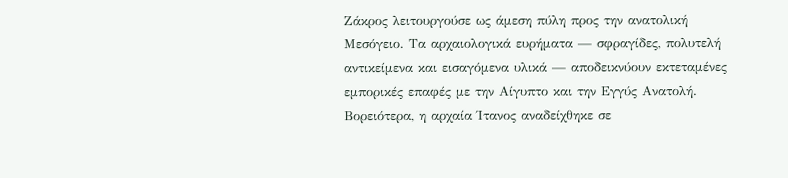Ζάκρος λειτουργούσε ως άμεση πύλη προς την ανατολική Μεσόγειο. Τα αρχαιολογικά ευρήματα — σφραγίδες, πολυτελή αντικείμενα και εισαγόμενα υλικά — αποδεικνύουν εκτεταμένες εμπορικές επαφές με την Αίγυπτο και την Εγγύς Ανατολή.
Βορειότερα, η αρχαία Ίτανος αναδείχθηκε σε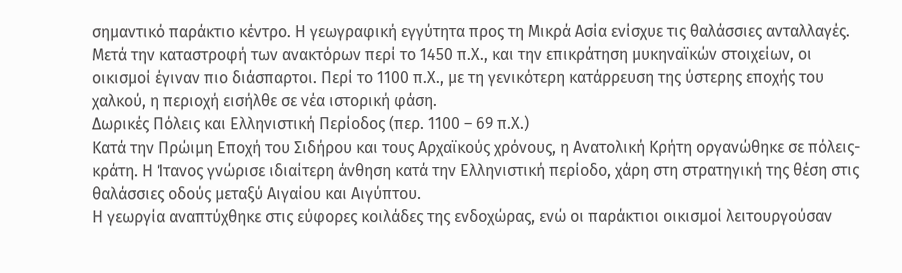σημαντικό παράκτιο κέντρο. Η γεωγραφική εγγύτητα προς τη Μικρά Ασία ενίσχυε τις θαλάσσιες ανταλλαγές.
Μετά την καταστροφή των ανακτόρων περί το 1450 π.Χ., και την επικράτηση μυκηναϊκών στοιχείων, οι οικισμοί έγιναν πιο διάσπαρτοι. Περί το 1100 π.Χ., με τη γενικότερη κατάρρευση της ύστερης εποχής του χαλκού, η περιοχή εισήλθε σε νέα ιστορική φάση.
Δωρικές Πόλεις και Ελληνιστική Περίοδος (περ. 1100 – 69 π.Χ.)
Κατά την Πρώιμη Εποχή του Σιδήρου και τους Αρχαϊκούς χρόνους, η Ανατολική Κρήτη οργανώθηκε σε πόλεις-κράτη. Η Ίτανος γνώρισε ιδιαίτερη άνθηση κατά την Ελληνιστική περίοδο, χάρη στη στρατηγική της θέση στις θαλάσσιες οδούς μεταξύ Αιγαίου και Αιγύπτου.
Η γεωργία αναπτύχθηκε στις εύφορες κοιλάδες της ενδοχώρας, ενώ οι παράκτιοι οικισμοί λειτουργούσαν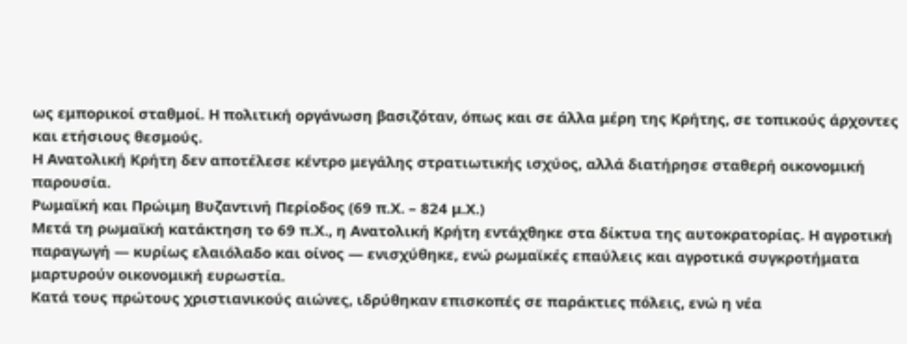ως εμπορικοί σταθμοί. Η πολιτική οργάνωση βασιζόταν, όπως και σε άλλα μέρη της Κρήτης, σε τοπικούς άρχοντες και ετήσιους θεσμούς.
Η Ανατολική Κρήτη δεν αποτέλεσε κέντρο μεγάλης στρατιωτικής ισχύος, αλλά διατήρησε σταθερή οικονομική παρουσία.
Ρωμαϊκή και Πρώιμη Βυζαντινή Περίοδος (69 π.Χ. – 824 μ.Χ.)
Μετά τη ρωμαϊκή κατάκτηση το 69 π.Χ., η Ανατολική Κρήτη εντάχθηκε στα δίκτυα της αυτοκρατορίας. Η αγροτική παραγωγή — κυρίως ελαιόλαδο και οίνος — ενισχύθηκε, ενώ ρωμαϊκές επαύλεις και αγροτικά συγκροτήματα μαρτυρούν οικονομική ευρωστία.
Κατά τους πρώτους χριστιανικούς αιώνες, ιδρύθηκαν επισκοπές σε παράκτιες πόλεις, ενώ η νέα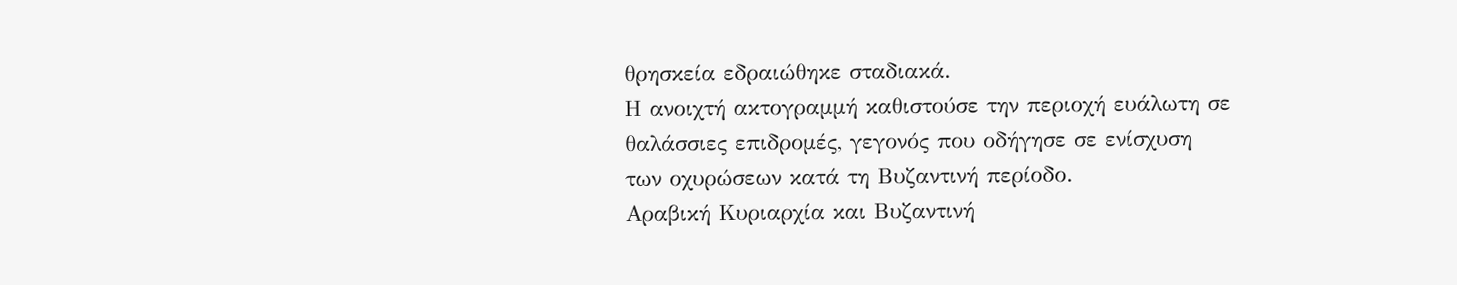θρησκεία εδραιώθηκε σταδιακά.
Η ανοιχτή ακτογραμμή καθιστούσε την περιοχή ευάλωτη σε θαλάσσιες επιδρομές, γεγονός που οδήγησε σε ενίσχυση των οχυρώσεων κατά τη Βυζαντινή περίοδο.
Αραβική Κυριαρχία και Βυζαντινή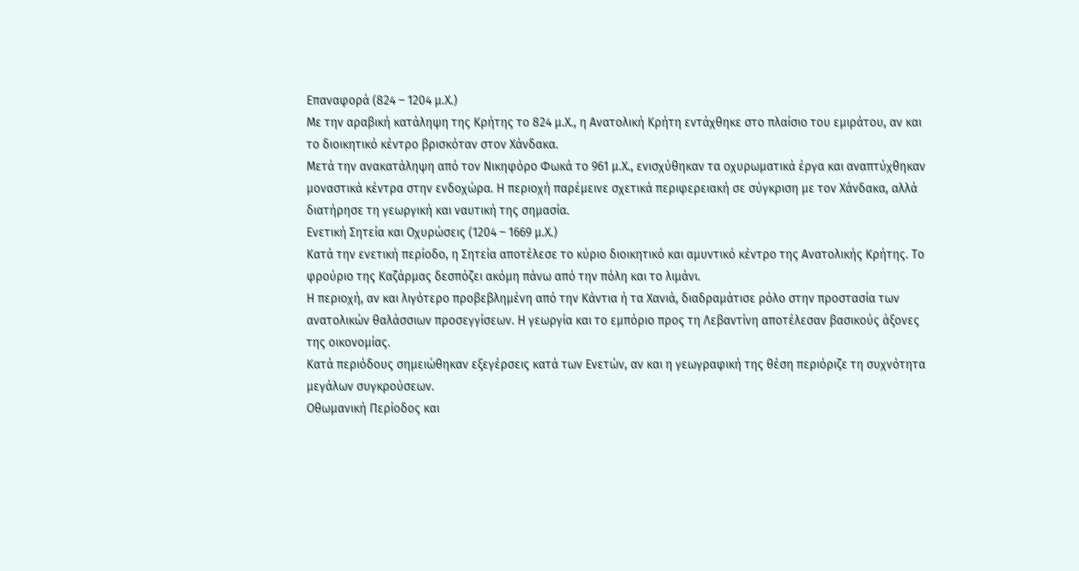Επαναφορά (824 – 1204 μ.Χ.)
Με την αραβική κατάληψη της Κρήτης το 824 μ.Χ., η Ανατολική Κρήτη εντάχθηκε στο πλαίσιο του εμιράτου, αν και το διοικητικό κέντρο βρισκόταν στον Χάνδακα.
Μετά την ανακατάληψη από τον Νικηφόρο Φωκά το 961 μ.Χ., ενισχύθηκαν τα οχυρωματικά έργα και αναπτύχθηκαν μοναστικά κέντρα στην ενδοχώρα. Η περιοχή παρέμεινε σχετικά περιφερειακή σε σύγκριση με τον Χάνδακα, αλλά διατήρησε τη γεωργική και ναυτική της σημασία.
Ενετική Σητεία και Οχυρώσεις (1204 – 1669 μ.Χ.)
Κατά την ενετική περίοδο, η Σητεία αποτέλεσε το κύριο διοικητικό και αμυντικό κέντρο της Ανατολικής Κρήτης. Το φρούριο της Καζάρμας δεσπόζει ακόμη πάνω από την πόλη και το λιμάνι.
Η περιοχή, αν και λιγότερο προβεβλημένη από την Κάντια ή τα Χανιά, διαδραμάτισε ρόλο στην προστασία των ανατολικών θαλάσσιων προσεγγίσεων. Η γεωργία και το εμπόριο προς τη Λεβαντίνη αποτέλεσαν βασικούς άξονες της οικονομίας.
Κατά περιόδους σημειώθηκαν εξεγέρσεις κατά των Ενετών, αν και η γεωγραφική της θέση περιόριζε τη συχνότητα μεγάλων συγκρούσεων.
Οθωμανική Περίοδος και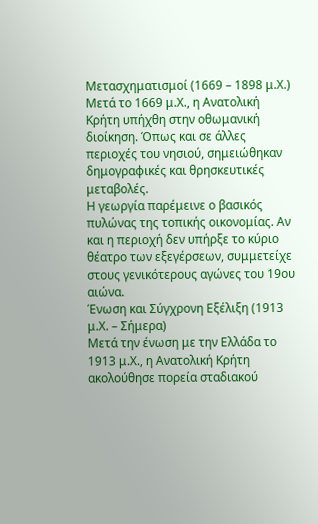Μετασχηματισμοί (1669 – 1898 μ.Χ.)
Μετά το 1669 μ.Χ., η Ανατολική Κρήτη υπήχθη στην οθωμανική διοίκηση. Όπως και σε άλλες περιοχές του νησιού, σημειώθηκαν δημογραφικές και θρησκευτικές μεταβολές.
Η γεωργία παρέμεινε ο βασικός πυλώνας της τοπικής οικονομίας. Αν και η περιοχή δεν υπήρξε το κύριο θέατρο των εξεγέρσεων, συμμετείχε στους γενικότερους αγώνες του 19ου αιώνα.
Ένωση και Σύγχρονη Εξέλιξη (1913 μ.Χ. – Σήμερα)
Μετά την ένωση με την Ελλάδα το 1913 μ.Χ., η Ανατολική Κρήτη ακολούθησε πορεία σταδιακού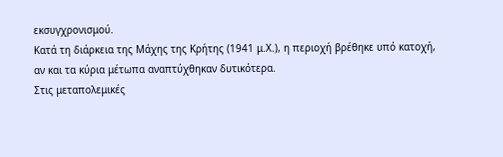εκσυγχρονισμού.
Κατά τη διάρκεια της Μάχης της Κρήτης (1941 μ.Χ.), η περιοχή βρέθηκε υπό κατοχή, αν και τα κύρια μέτωπα αναπτύχθηκαν δυτικότερα.
Στις μεταπολεμικές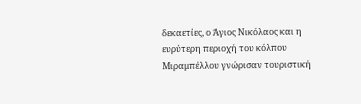δεκαετίες, ο Άγιος Νικόλαος και η ευρύτερη περιοχή του κόλπου Μιραμπέλλου γνώρισαν τουριστική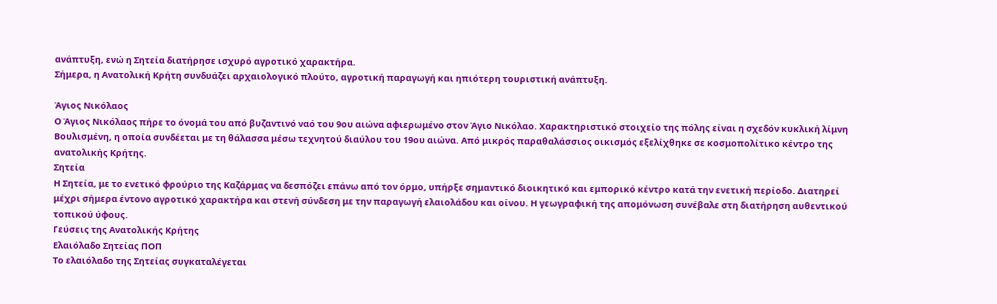ανάπτυξη, ενώ η Σητεία διατήρησε ισχυρό αγροτικό χαρακτήρα.
Σήμερα, η Ανατολική Κρήτη συνδυάζει αρχαιολογικό πλούτο, αγροτική παραγωγή και ηπιότερη τουριστική ανάπτυξη.

Άγιος Νικόλαος
Ο Άγιος Νικόλαος πήρε το όνομά του από βυζαντινό ναό του 9ου αιώνα αφιερωμένο στον Άγιο Νικόλαο. Χαρακτηριστικό στοιχείο της πόλης είναι η σχεδόν κυκλική λίμνη Βουλισμένη, η οποία συνδέεται με τη θάλασσα μέσω τεχνητού διαύλου του 19ου αιώνα. Από μικρός παραθαλάσσιος οικισμός εξελίχθηκε σε κοσμοπολίτικο κέντρο της ανατολικής Κρήτης.
Σητεία
Η Σητεία, με το ενετικό φρούριο της Καζάρμας να δεσπόζει επάνω από τον όρμο, υπήρξε σημαντικό διοικητικό και εμπορικό κέντρο κατά την ενετική περίοδο. Διατηρεί μέχρι σήμερα έντονο αγροτικό χαρακτήρα και στενή σύνδεση με την παραγωγή ελαιολάδου και οίνου. Η γεωγραφική της απομόνωση συνέβαλε στη διατήρηση αυθεντικού τοπικού ύφους.
Γεύσεις της Ανατολικής Κρήτης
Ελαιόλαδο Σητείας ΠΟΠ
Το ελαιόλαδο της Σητείας συγκαταλέγεται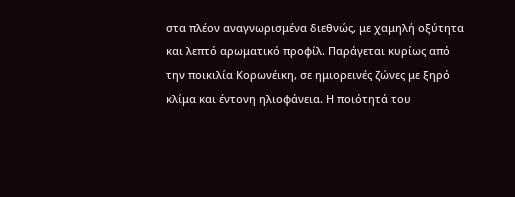στα πλέον αναγνωρισμένα διεθνώς, με χαμηλή οξύτητα και λεπτό αρωματικό προφίλ. Παράγεται κυρίως από την ποικιλία Κορωνέικη, σε ημιορεινές ζώνες με ξηρό κλίμα και έντονη ηλιοφάνεια. Η ποιότητά του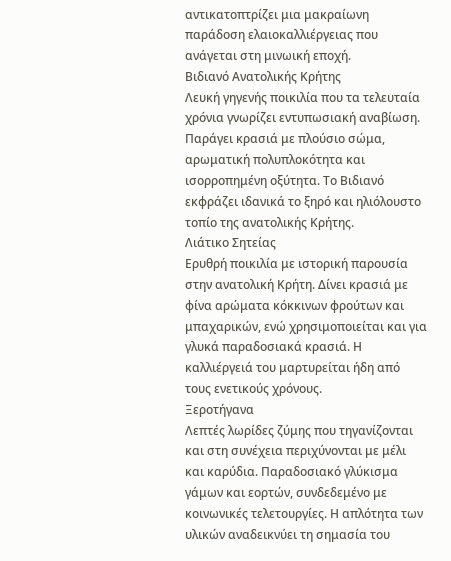αντικατοπτρίζει μια μακραίωνη παράδοση ελαιοκαλλιέργειας που ανάγεται στη μινωική εποχή.
Βιδιανό Ανατολικής Κρήτης
Λευκή γηγενής ποικιλία που τα τελευταία χρόνια γνωρίζει εντυπωσιακή αναβίωση. Παράγει κρασιά με πλούσιο σώμα, αρωματική πολυπλοκότητα και ισορροπημένη οξύτητα. Το Βιδιανό εκφράζει ιδανικά το ξηρό και ηλιόλουστο τοπίο της ανατολικής Κρήτης.
Λιάτικο Σητείας
Ερυθρή ποικιλία με ιστορική παρουσία στην ανατολική Κρήτη. Δίνει κρασιά με φίνα αρώματα κόκκινων φρούτων και μπαχαρικών, ενώ χρησιμοποιείται και για γλυκά παραδοσιακά κρασιά. Η καλλιέργειά του μαρτυρείται ήδη από τους ενετικούς χρόνους.
Ξεροτήγανα
Λεπτές λωρίδες ζύμης που τηγανίζονται και στη συνέχεια περιχύνονται με μέλι και καρύδια. Παραδοσιακό γλύκισμα γάμων και εορτών, συνδεδεμένο με κοινωνικές τελετουργίες. Η απλότητα των υλικών αναδεικνύει τη σημασία του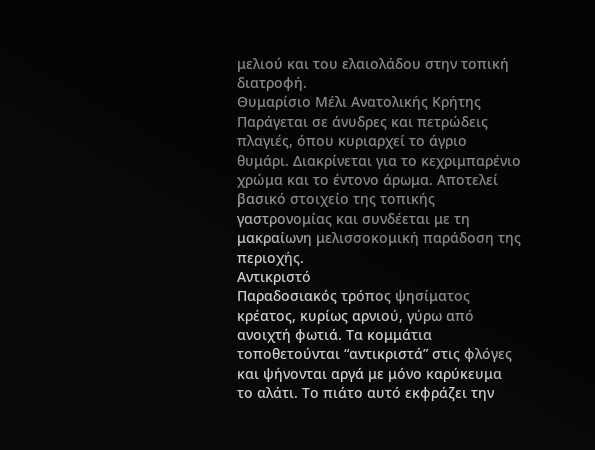μελιού και του ελαιολάδου στην τοπική διατροφή.
Θυμαρίσιο Μέλι Ανατολικής Κρήτης
Παράγεται σε άνυδρες και πετρώδεις πλαγιές, όπου κυριαρχεί το άγριο θυμάρι. Διακρίνεται για το κεχριμπαρένιο χρώμα και το έντονο άρωμα. Αποτελεί βασικό στοιχείο της τοπικής γαστρονομίας και συνδέεται με τη μακραίωνη μελισσοκομική παράδοση της περιοχής.
Αντικριστό
Παραδοσιακός τρόπος ψησίματος κρέατος, κυρίως αρνιού, γύρω από ανοιχτή φωτιά. Τα κομμάτια τοποθετούνται “αντικριστά” στις φλόγες και ψήνονται αργά με μόνο καρύκευμα το αλάτι. Το πιάτο αυτό εκφράζει την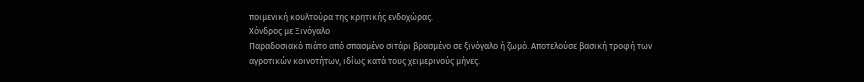ποιμενική κουλτούρα της κρητικής ενδοχώρας.
Χόνδρος με Ξινόγαλο
Παραδοσιακό πιάτο από σπασμένο σιτάρι βρασμένο σε ξινόγαλο ή ζωμό. Αποτελούσε βασική τροφή των αγροτικών κοινοτήτων, ιδίως κατά τους χειμερινούς μήνες.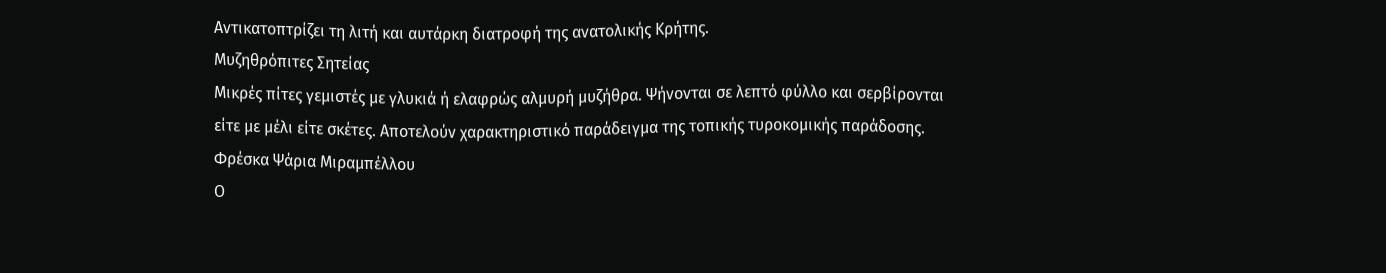Αντικατοπτρίζει τη λιτή και αυτάρκη διατροφή της ανατολικής Κρήτης.
Μυζηθρόπιτες Σητείας
Μικρές πίτες γεμιστές με γλυκιά ή ελαφρώς αλμυρή μυζήθρα. Ψήνονται σε λεπτό φύλλο και σερβίρονται είτε με μέλι είτε σκέτες. Αποτελούν χαρακτηριστικό παράδειγμα της τοπικής τυροκομικής παράδοσης.
Φρέσκα Ψάρια Μιραμπέλλου
Ο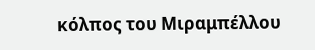κόλπος του Μιραμπέλλου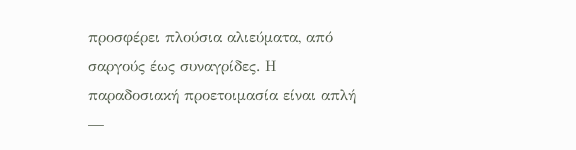προσφέρει πλούσια αλιεύματα, από σαργούς έως συναγρίδες. Η παραδοσιακή προετοιμασία είναι απλή —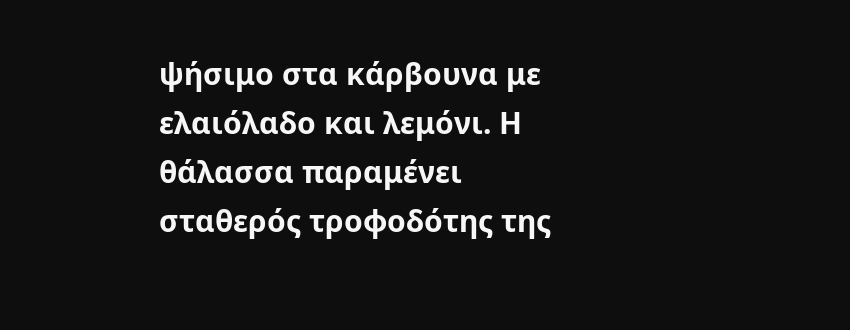ψήσιμο στα κάρβουνα με ελαιόλαδο και λεμόνι. Η θάλασσα παραμένει σταθερός τροφοδότης της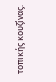τοπικής κουζίνας.